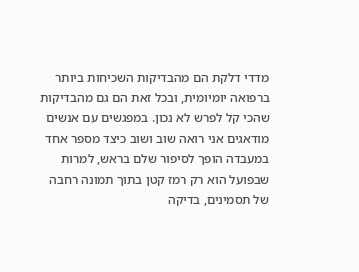מדדי דלקת הם מהבדיקות השכיחות ביותר ברפואה יומיומית, ובכל זאת הם גם מהבדיקות שהכי קל לפרש לא נכון. במפגשים עם אנשים מודאגים אני רואה שוב ושוב כיצד מספר אחד במעבדה הופך לסיפור שלם בראש, למרות שבפועל הוא רק רמז קטן בתוך תמונה רחבה של תסמינים, בדיקה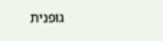גופנית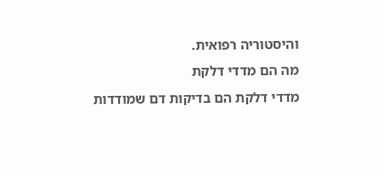והיסטוריה רפואית.
מה הם מדדי דלקת
מדדי דלקת הם בדיקות דם שמודדות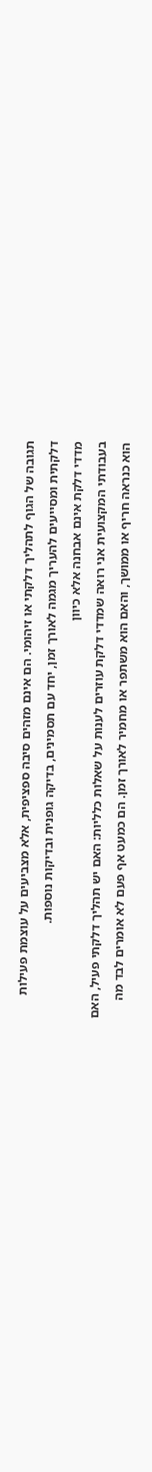תגובה של הגוף לתהליך דלקתי או זיהומי. הם אינם מזהים סיבה ספציפית, אלא מצביעים על עוצמת פעילות דלקתית ומסייעים להעריך מגמה לאורך זמן, יחד עם תסמינים, בדיקה גופנית ובדיקות נוספות.
מדדי דלקת אינם אבחנה אלא כיוון
בעבודתי המקצועית אני רואה שמדדי דלקת עוזרים לענות על שאלות כלליות: האם יש תהליך דלקתי פעיל, האם הוא כנראה חריף או ממושך, והאם הוא משתפר או מחמיר לאורך זמן. הם כמעט אף פעם לא אומרים לבד מה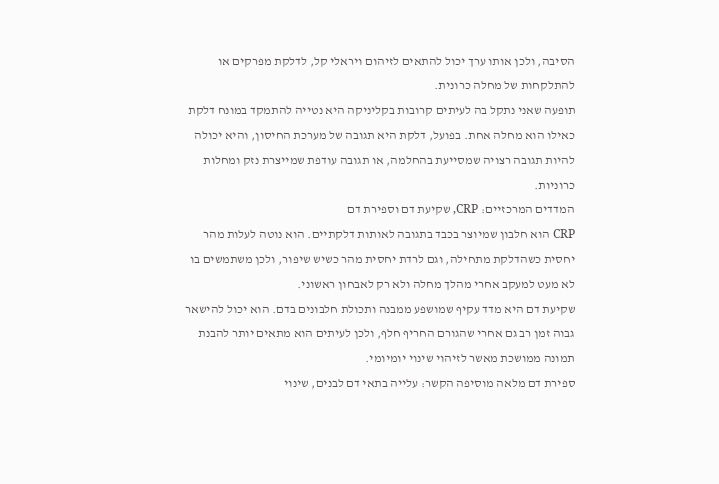הסיבה, ולכן אותו ערך יכול להתאים לזיהום ויראלי קל, לדלקת מפרקים או להתלקחות של מחלה כרונית.
תופעה שאני נתקל בה לעיתים קרובות בקליניקה היא נטייה להתמקד במונח דלקת כאילו הוא מחלה אחת. בפועל, דלקת היא תגובה של מערכת החיסון, והיא יכולה להיות תגובה רצויה שמסייעת בהחלמה, או תגובה עודפת שמייצרת נזק ומחלות כרוניות.
המדדים המרכזיים: CRP, שקיעת דם וספירת דם
CRP הוא חלבון שמיוצר בכבד בתגובה לאותות דלקתיים. הוא נוטה לעלות מהר יחסית כשהדלקת מתחילה, וגם לרדת יחסית מהר כשיש שיפור, ולכן משתמשים בו לא מעט למעקב אחרי מהלך מחלה ולא רק לאבחון ראשוני.
שקיעת דם היא מדד עקיף שמושפע ממבנה ותכולת חלבונים בדם. הוא יכול להישאר גבוה זמן רב גם אחרי שהגורם החריף חלף, ולכן לעיתים הוא מתאים יותר להבנת תמונה ממושכת מאשר לזיהוי שינוי יומיומי.
ספירת דם מלאה מוסיפה הקשר: עלייה בתאי דם לבנים, שינוי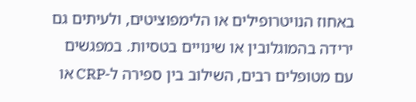באחוז הנויטרופילים או הלימפוציטים, ולעיתים גם ירידה בהמוגלובין או שינויים בטסיות. במפגשים עם מטופלים רבים, השילוב בין ספירה ל-CRP או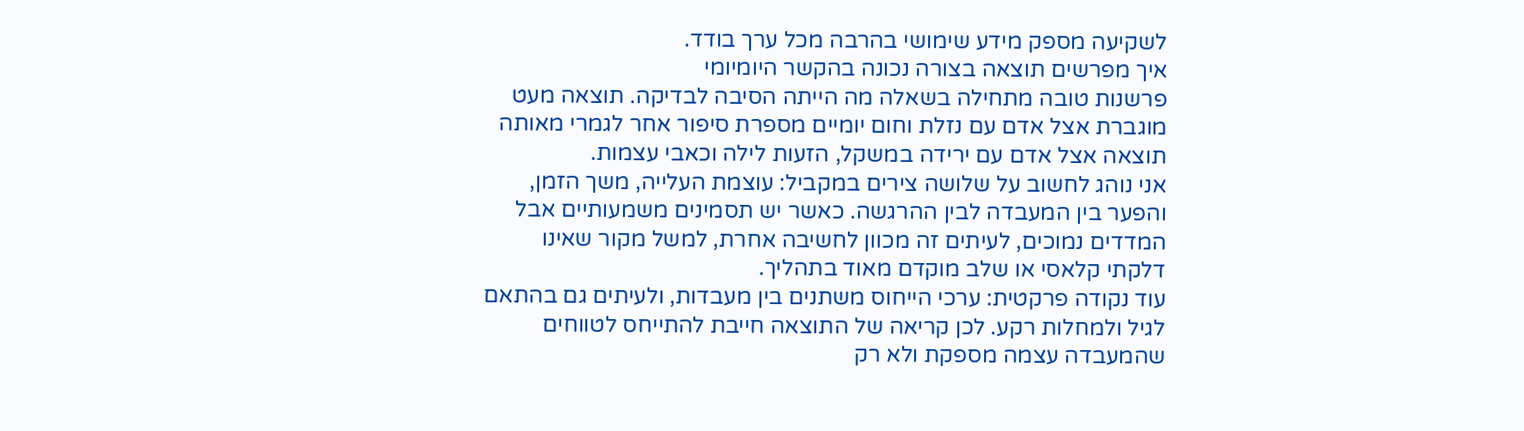לשקיעה מספק מידע שימושי בהרבה מכל ערך בודד.
איך מפרשים תוצאה בצורה נכונה בהקשר היומיומי
פרשנות טובה מתחילה בשאלה מה הייתה הסיבה לבדיקה. תוצאה מעט מוגברת אצל אדם עם נזלת וחום יומיים מספרת סיפור אחר לגמרי מאותה תוצאה אצל אדם עם ירידה במשקל, הזעות לילה וכאבי עצמות.
אני נוהג לחשוב על שלושה צירים במקביל: עוצמת העלייה, משך הזמן, והפער בין המעבדה לבין ההרגשה. כאשר יש תסמינים משמעותיים אבל המדדים נמוכים, לעיתים זה מכוון לחשיבה אחרת, למשל מקור שאינו דלקתי קלאסי או שלב מוקדם מאוד בתהליך.
עוד נקודה פרקטית: ערכי הייחוס משתנים בין מעבדות, ולעיתים גם בהתאם לגיל ולמחלות רקע. לכן קריאה של התוצאה חייבת להתייחס לטווחים שהמעבדה עצמה מספקת ולא רק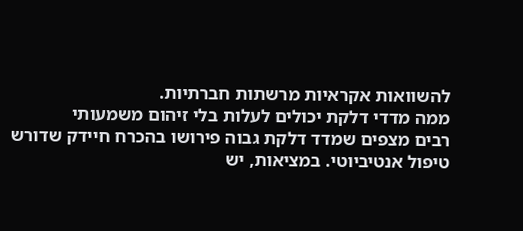להשוואות אקראיות מרשתות חברתיות.
ממה מדדי דלקת יכולים לעלות בלי זיהום משמעותי
רבים מצפים שמדד דלקת גבוה פירושו בהכרח חיידק שדורש טיפול אנטיביוטי. במציאות, יש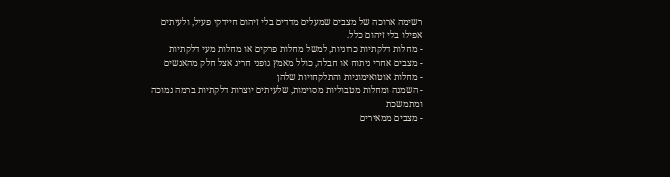רשימה ארוכה של מצבים שמעלים מדדים בלי זיהום חיידקי פעיל, ולעיתים אפילו בלי זיהום כלל.
- מחלות דלקתיות כרוניות, למשל מחלות פרקים או מחלות מעי דלקתיות
- מצבים אחרי ניתוח או חבלה, כולל מאמץ גופני חריג אצל חלק מהאנשים
- מחלות אוטואימוניות והתלקחויות שלהן
- השמנה ומחלות מטבוליות מסוימות, שלעיתים יוצרות דלקתיות ברמה נמוכה ומתמשכת
- מצבים ממאירים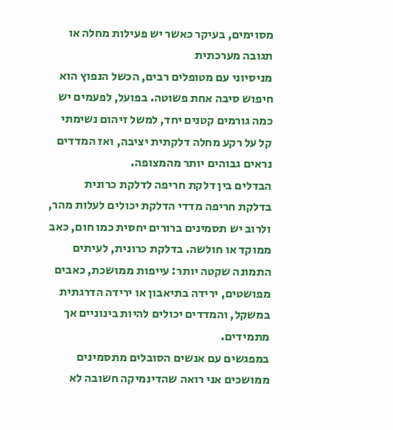מסוימים, בעיקר כאשר יש פעילות מחלה או תגובה מערכתית
מניסיוני עם מטופלים רבים, הכשל הנפוץ הוא חיפוש סיבה אחת פשוטה. בפועל, לפעמים יש כמה גורמים קטנים יחד, למשל זיהום נשימתי קל על רקע מחלה דלקתית יציבה, ואז המדדים נראים גבוהים יותר מהמצופה.
הבדלים בין דלקת חריפה לדלקת כרונית
בדלקת חריפה מדדי הדלקת יכולים לעלות מהר, ולרוב יש תסמינים ברורים יחסית כמו חום, כאב ממוקד או חולשה. בדלקת כרונית, לעיתים התמונה שקטה יותר: עייפות ממושכת, כאבים מפושטים, ירידה בתיאבון או ירידה הדרגתית במשקל, והמדדים יכולים להיות בינוניים אך מתמידים.
במפגשים עם אנשים הסובלים מתסמינים ממושכים אני רואה שהדינמיקה חשובה לא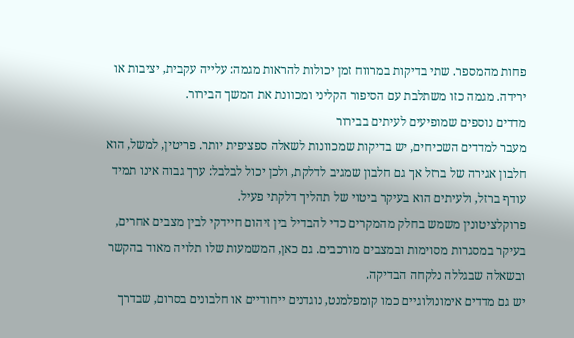פחות מהמספר. שתי בדיקות במרווח זמן יכולות להראות מגמה: עלייה עקבית, יציבות או ירידה. מגמה כזו משתלבת עם הסיפור הקליני ומכוונת את המשך הבירור.
מדדים נוספים שמופיעים לעיתים בבירור
מעבר למדדים השכיחים, יש בדיקות שמכוונות לשאלה ספציפית יותר. פריטין, למשל, הוא חלבון אגירה של ברזל אך גם חלבון שמגיב לדלקת, ולכן יכול לבלבל: ערך גבוה אינו תמיד עודף ברזל, ולעיתים הוא בעיקר ביטוי של תהליך דלקתי פעיל.
פרוקלציטונין משמש בחלק מהמקרים כדי להבדיל בין זיהום חיידקי לבין מצבים אחרים, בעיקר במסגרות מסוימות ובמצבים מורכבים. גם כאן, המשמעות שלו תלויה מאוד בהקשר ובשאלה שבגללה נלקחה הבדיקה.
יש גם מדדים אימונולוגיים כמו קומפלמנט, נוגדנים ייחודיים או חלבונים בסרום, שבדרך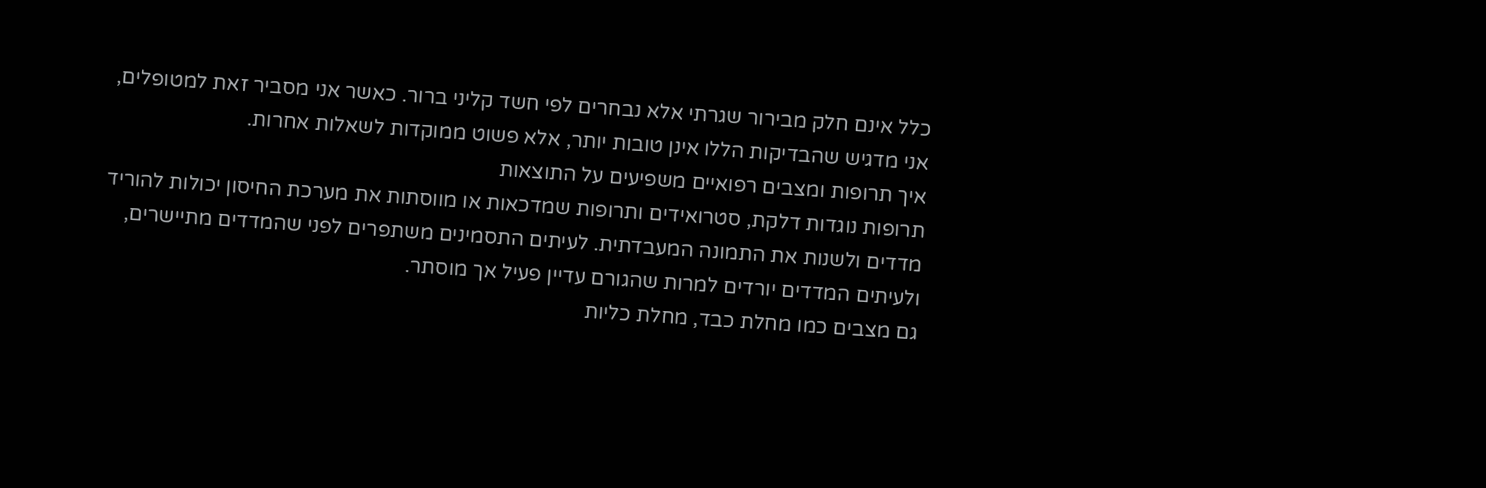כלל אינם חלק מבירור שגרתי אלא נבחרים לפי חשד קליני ברור. כאשר אני מסביר זאת למטופלים, אני מדגיש שהבדיקות הללו אינן טובות יותר, אלא פשוט ממוקדות לשאלות אחרות.
איך תרופות ומצבים רפואיים משפיעים על התוצאות
תרופות נוגדות דלקת, סטרואידים ותרופות שמדכאות או מווסתות את מערכת החיסון יכולות להוריד מדדים ולשנות את התמונה המעבדתית. לעיתים התסמינים משתפרים לפני שהמדדים מתיישרים, ולעיתים המדדים יורדים למרות שהגורם עדיין פעיל אך מוסתר.
גם מצבים כמו מחלת כבד, מחלת כליות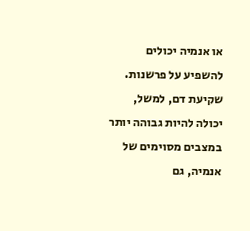או אנמיה יכולים להשפיע על פרשנות. שקיעת דם, למשל, יכולה להיות גבוהה יותר במצבים מסוימים של אנמיה, גם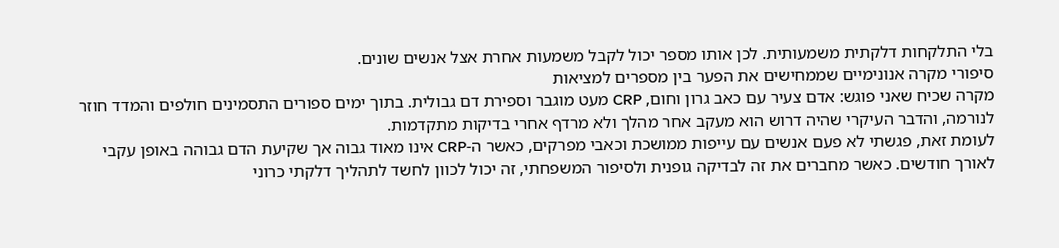בלי התלקחות דלקתית משמעותית. לכן אותו מספר יכול לקבל משמעות אחרת אצל אנשים שונים.
סיפורי מקרה אנונימיים שממחישים את הפער בין מספרים למציאות
מקרה שכיח שאני פוגש: אדם צעיר עם כאב גרון וחום, CRP מעט מוגבר וספירת דם גבולית. בתוך ימים ספורים התסמינים חולפים והמדד חוזר לנורמה, והדבר העיקרי שהיה דרוש הוא מעקב אחר מהלך ולא מרדף אחרי בדיקות מתקדמות.
לעומת זאת, פגשתי לא פעם אנשים עם עייפות ממושכת וכאבי מפרקים, כאשר ה-CRP אינו מאוד גבוה אך שקיעת הדם גבוהה באופן עקבי לאורך חודשים. כאשר מחברים את זה לבדיקה גופנית ולסיפור המשפחתי, זה יכול לכוון לחשד לתהליך דלקתי כרוני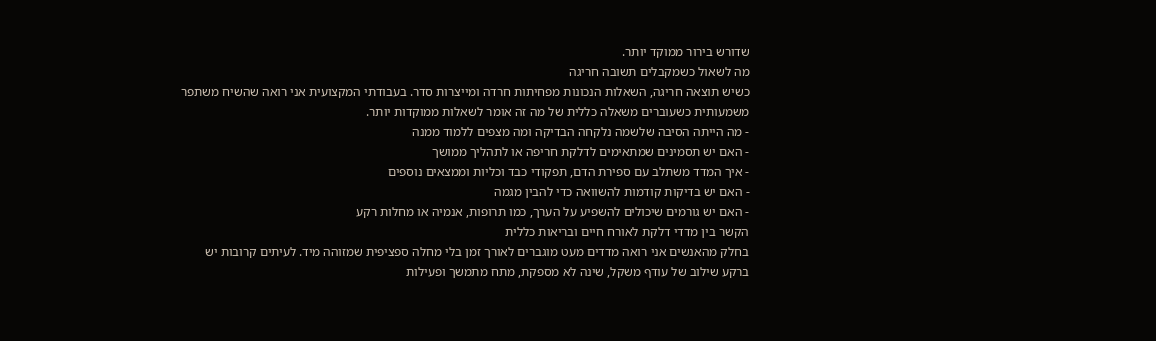שדורש בירור ממוקד יותר.
מה לשאול כשמקבלים תשובה חריגה
כשיש תוצאה חריגה, השאלות הנכונות מפחיתות חרדה ומייצרות סדר. בעבודתי המקצועית אני רואה שהשיח משתפר משמעותית כשעוברים משאלה כללית של מה זה אומר לשאלות ממוקדות יותר.
- מה הייתה הסיבה שלשמה נלקחה הבדיקה ומה מצפים ללמוד ממנה
- האם יש תסמינים שמתאימים לדלקת חריפה או לתהליך ממושך
- איך המדד משתלב עם ספירת הדם, תפקודי כבד וכליות וממצאים נוספים
- האם יש בדיקות קודמות להשוואה כדי להבין מגמה
- האם יש גורמים שיכולים להשפיע על הערך, כמו תרופות, אנמיה או מחלות רקע
הקשר בין מדדי דלקת לאורח חיים ובריאות כללית
בחלק מהאנשים אני רואה מדדים מעט מוגברים לאורך זמן בלי מחלה ספציפית שמזוהה מיד. לעיתים קרובות יש ברקע שילוב של עודף משקל, שינה לא מספקת, מתח מתמשך ופעילות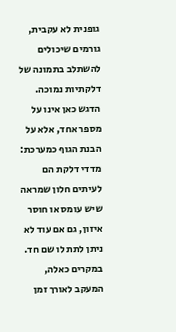גופנית לא עקבית, גורמים שיכולים להשתלב בתמונה של דלקתיות נמוכה.
הדגש כאן אינו על מספר אחד, אלא על הבנת הגוף כמערכת: מדדי דלקת הם לעיתים חלון שמראה שיש עומס או חוסר איזון, גם אם עוד לא ניתן לתת לו שם חד. במקרים כאלה, המעקב לאורך זמן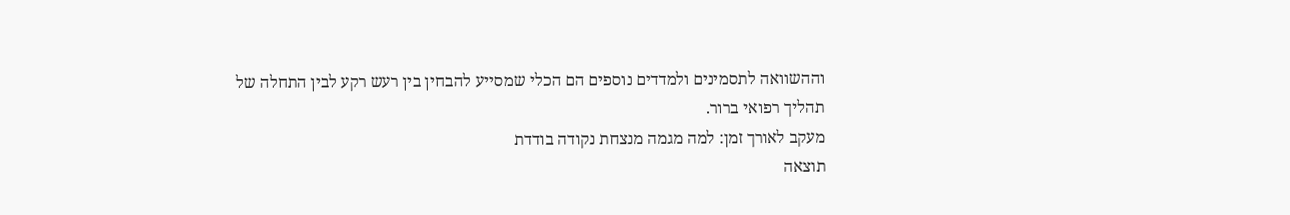וההשוואה לתסמינים ולמדדים נוספים הם הכלי שמסייע להבחין בין רעש רקע לבין התחלה של תהליך רפואי ברור.
מעקב לאורך זמן: למה מגמה מנצחת נקודה בודדת
תוצאה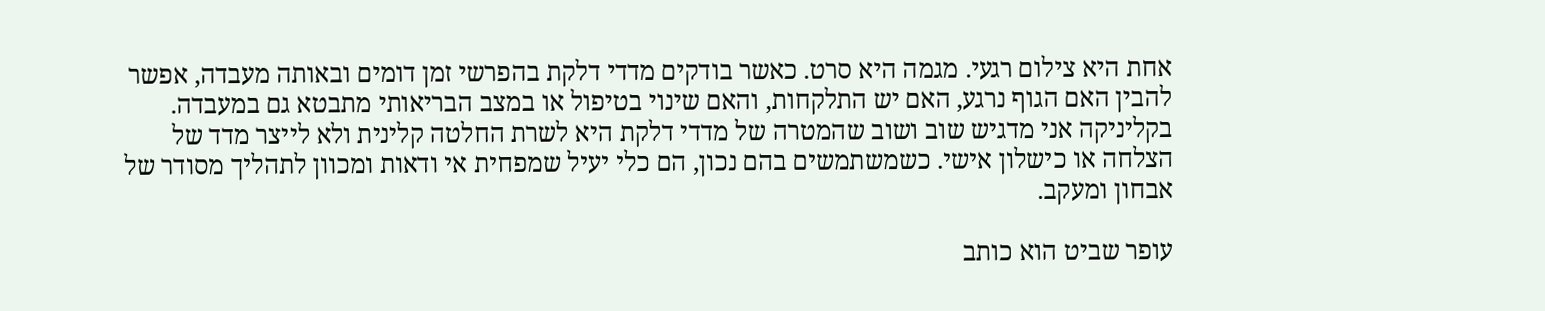אחת היא צילום רגעי. מגמה היא סרט. כאשר בודקים מדדי דלקת בהפרשי זמן דומים ובאותה מעבדה, אפשר להבין האם הגוף נרגע, האם יש התלקחות, והאם שינוי בטיפול או במצב הבריאותי מתבטא גם במעבדה.
בקליניקה אני מדגיש שוב ושוב שהמטרה של מדדי דלקת היא לשרת החלטה קלינית ולא לייצר מדד של הצלחה או כישלון אישי. כשמשתמשים בהם נכון, הם כלי יעיל שמפחית אי ודאות ומכוון לתהליך מסודר של אבחון ומעקב.

עופר שביט הוא כותב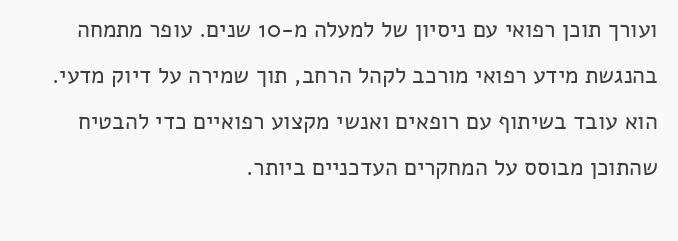ועורך תוכן רפואי עם ניסיון של למעלה מ-10 שנים. עופר מתמחה בהנגשת מידע רפואי מורכב לקהל הרחב, תוך שמירה על דיוק מדעי. הוא עובד בשיתוף עם רופאים ואנשי מקצוע רפואיים כדי להבטיח שהתוכן מבוסס על המחקרים העדכניים ביותר.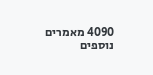4090 מאמרים נוספים